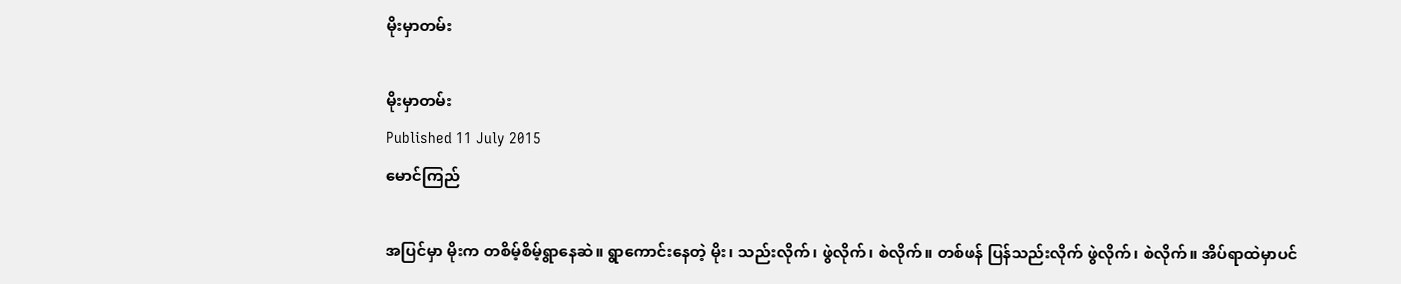မိုးမှာတမ်း

မိုးမှာတမ်း
Published 11 July 2015
မောင်ကြည်

အပြင်မှာ မိုးက တစိမ့်စိမ့်ရွာနေဆဲ။ ရွာကောင်းနေတဲ့ မိုး၊ သည်းလိုက်၊ ဖွဲလိုက်၊ စဲလိုက်။ တစ်ဖန် ပြန်သည်းလိုက် ဖွဲလိုက်၊ စဲလိုက်။ အိပ်ရာထဲမှာပင်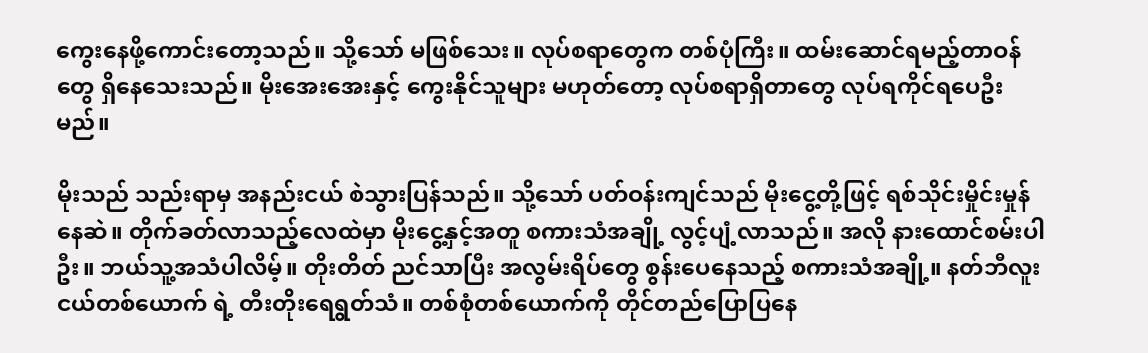ကွေးနေဖို့ကောင်းတော့သည်။ သို့သော် မဖြစ်သေး။ လုပ်စရာတွေက တစ်ပုံကြီး။ ထမ်းဆောင်ရမည့်တာဝန်တွေ ရှိနေသေးသည်။ မိုးအေးအေးနှင့် ကွေးနိုင်သူများ မဟုတ်တော့ လုပ်စရာရှိတာတွေ လုပ်ရကိုင်ရပေဦးမည်။

မိုးသည် သည်းရာမှ အနည်းငယ် စဲသွားပြန်သည်။ သို့သော် ပတ်ဝန်းကျင်သည် မိုးငွေ့တို့ဖြင့် ရစ်သိုင်းမှိုင်းမှုန်နေဆဲ။ တိုက်ခတ်လာသည့်လေထဲမှာ မိုးငွေ့နှင့်အတူ စကားသံအချို့ လွင့်ပျံ့လာသည်။ အလို နားထောင်စမ်းပါဦး။ ဘယ်သူ့အသံပါလိမ့်။ တိုးတိတ် ညင်သာပြီး အလွမ်းရိပ်တွေ စွန်းပေနေသည့် စကားသံအချို့။ နတ်ဘီလူးငယ်တစ်ယောက် ရဲ့ တီးတိုးရေရွတ်သံ။ တစ်စုံတစ်ယောက်ကို တိုင်တည်ပြောပြနေ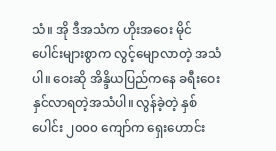သံ။ အို ဒီအသံက ဟိုးအဝေး မိုင်ပေါင်းများစွာက လွင့်မျောလာတဲ့ အသံပါ။ ဝေးဆို အိန္ဒိယပြည်ကနေ ခရီးဝေးနှင်လာရတဲ့အသံပါ။ လွန်ခဲ့တဲ့ နှစ်ပေါင်း ၂၀၀၀ ကျော်က ရှေးဟောင်း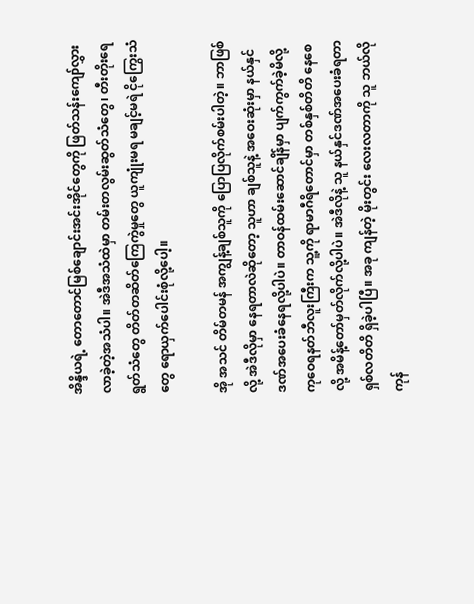အိန္ဒိယရဲ့ တောတောင်မြစ်ချောင်းအင်းအိုင်တွေကို ဖြတ်သန်းကျော်လွှားလာခဲ့တဲ့အသံပါ။ အဲဒီအသံထဲမှာ တမ်းတလွမ်းဆွတ်သံတွေ၊ တီးတိုးရေရွတ်သံတွေ တိတ်တဆိတ်ကြေကွဲမှုတွေ ယူကျုံးမရ မချင့်မရဲ ငိုကြွေးသံတွေ ရောယှက်ပေါင်းစုံလို့ပေါ့။

အို အသင် တိမ်တမန် အကျွန့်ချစ်သူကို ပြောပြလိုက်စမ်းပါတဲ့။ ဘာဖြစ်လို့ အဲဒီလိုမှာ နေရတာလဲဆိုတော့ သူဟာ ချစ်သူနဲ့ အဝေးဆုံးမှာ နယ်နှင်ဒဏ်အပေးခံနေရလို့ပါပဲ။ တာဝန်ထမ်းဆောင်ချိန်မှာ ပျက်ကွက်ခဲ့မိလို့ ကုဝေရနတ်ဘီလူးကြီးက သူ့ကို ရာမာဂီရိတောင်မှာ တစ်နှစ်တိတိ နေစေလို့ အမိန့်တော်မှတ်လိုက်လို့ပါပဲ။ အဲဒီလိုနဲ့ သူ နယ်နှင်ဒဏ်အပေးခံရတာ ရှစ်လတိတိ ရှိခဲ့ပါပြီ။ အခု ကျန်တဲ့ မိုးတွင်း လေးလတာကို သူ ဘယ်လိုကုန်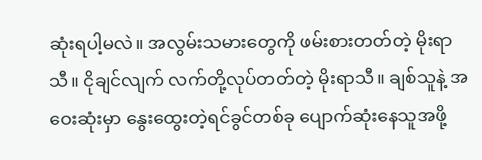ဆုံးရပါ့မလဲ။ အလွမ်းသမားတွေကို ဖမ်းစားတတ်တဲ့ မိုးရာသီ။ ငိုချင်လျက် လက်တို့လုပ်တတ်တဲ့ မိုးရာသီ။ ချစ်သူနဲ့ အဝေးဆုံးမှာ နွေးထွေးတဲ့ရင်ခွင်တစ်ခု ပျောက်ဆုံးနေသူအဖို့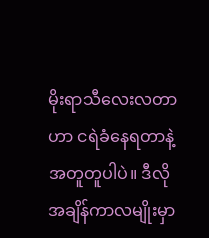မိုးရာသီလေးလတာဟာ ငရဲခံနေရတာနဲ့ အတူတူပါပဲ။ ဒီလိုအချိန်ကာလမျိုးမှာ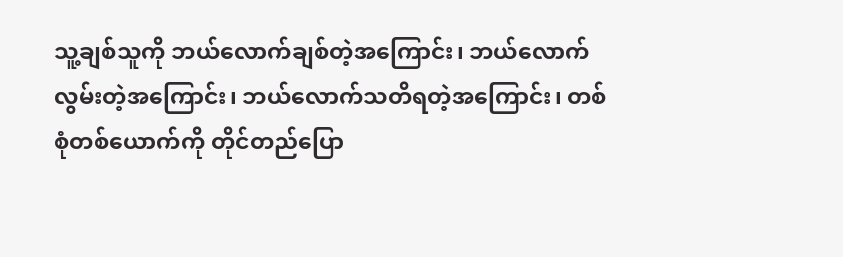သူ့ချစ်သူကို ဘယ်လောက်ချစ်တဲ့အကြောင်း၊ ဘယ်လောက်လွမ်းတဲ့အကြောင်း၊ ဘယ်လောက်သတိရတဲ့အကြောင်း၊ တစ်စုံတစ်ယောက်ကို တိုင်တည်ပြော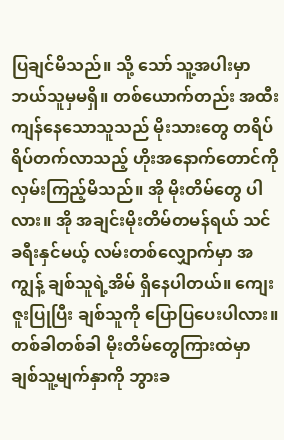ပြချင်မိသည်။ သို့ သော် သူ့အပါးမှာ ဘယ်သူမှမရှိ။ တစ်ယောက်တည်း အထီးကျန်နေသောသူသည် မိုးသားတွေ တရိပ်ရိပ်တက်လာသည့် ဟိုးအနောက်တောင်ကို လှမ်းကြည့်မိသည်။ အို မိုးတိမ်တွေ ပါလား။ အို အချင်းမိုးတိမ်တမန်ရယ် သင်ခရီးနှင်မယ့် လမ်းတစ်လျှောက်မှာ အကျွန့် ချစ်သူရဲ့အိမ် ရှိနေပါတယ်။ ကျေးဇူးပြုပြီး ချစ်သူကို ပြောပြပေးပါလား။ တစ်ခါတစ်ခါ မိုးတိမ်တွေကြားထဲမှာ ချစ်သူ့မျက်နှာကို ဘွားခ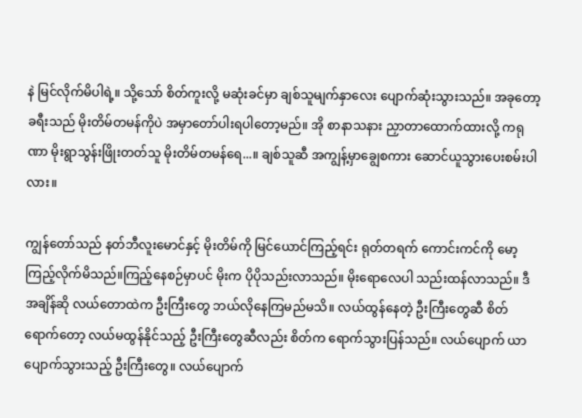နဲ မြင်လိုက်မိပါရဲ့။ သို့သော် စိတ်ကူးလို့ မဆုံးခင်မှာ ချစ်သူမျက်နှာလေး ပျောက်ဆုံးသွားသည်။ အခုတော့ ခရီးသည် မိုးတိမ်တမန်ကိုပဲ အမှာတော်ပါးရပါတော့မည်။ အို စာနာသနား ညှာတာထောက်ထားလို့ ကရုဏာ မိုးရွာသွန်းဖြိုးတတ်သူ မိုးတိမ်တမန်ရေ...။ ချစ်သူဆီ အကျွန့်မှာချွေစကား ဆောင်ယူသွားပေးစမ်းပါလား။

ကျွန်တော်သည် နတ်ဘီလူးမောင်နှင့် မိုးတိမ်ကို မြင်ယောင်ကြည့်ရင်း ရုတ်တရက် ကောင်းကင်ကို မော့ကြည့်လိုက်မိသည်။ကြည့်နေစဉ်မှာပင် မိုးက ပိုပိုသည်းလာသည်။ မိုးရောလေပါ သည်းထန်လာသည်။ ဒီအချိန်ဆို လယ်တောထဲက ဦးကြီးတွေ ဘယ်လိုနေကြမည်မသိ။ လယ်ထွန်နေတဲ့ ဦးကြီးတွေဆီ စိတ်ရောက်တော့ လယ်မထွန်နိုင်သည့် ဦးကြီးတွေဆီလည်း စိတ်က ရောက်သွားပြန်သည်။ လယ်ပျောက် ယာပျောက်သွားသည့် ဦးကြီးတွေ။ လယ်ပျောက်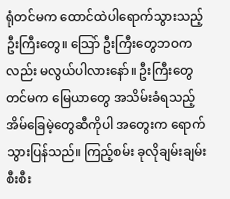ရုံတင်မက ထောင်ထဲပါရောက်သွားသည့် ဦးကြီးတွေ။ သြော် ဦးကြီးတွေဘဝကလည်း မလွယ်ပါလားနော်။ ဦးကြီးတွေတင်မက မြေယာတွေ အသိမ်းခံရသည့် အိမ်ခြေမဲ့တွေဆီကိုပါ အတွေးက ရောက်သွားပြန်သည်။ ကြည့်စမ်း ခုလိုချမ်းချမ်းစီးစီး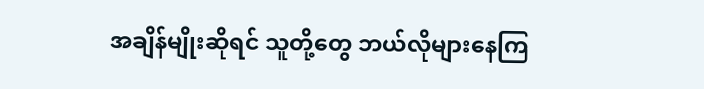အချိန်မျိုးဆိုရင် သူတို့တွေ ဘယ်လိုများနေကြ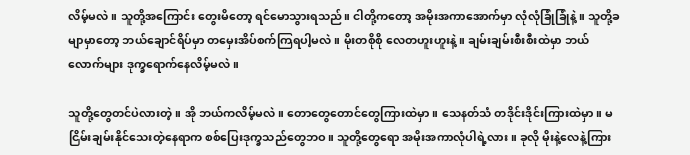လိမ့်မလဲ။ သူတို့အကြောင်း တွေးမိတော့ ရင်မောသွားရသည်။ ငါတို့ကတော့ အမိုးအကာအောက်မှာ လုံလုံခြုံခြုံနဲ့။ သူတို့ခမျာမှာတော့ ဘယ်ချောင်ရိပ်မှာ တမှေးအိပ်စက်ကြရပါ့မလဲ။ မိုးတစိုစို လေတဟူးဟူးနဲ့။ ချမ်းချမ်းစီးစီးထဲမှာ ဘယ်လောက်များ ဒုက္ခရောက်နေလိမ့်မလဲ။

သူတို့တွေတင်ပဲလားတဲ့။ အို ဘယ်ကလိမ့်မလဲ။ တောတွေတောင်တွေကြားထဲမှာ။ သေနတ်သံ တဒိုင်းဒိုင်းကြားထဲမှာ။ မငြိမ်းချမ်းနိုင်သေးတဲ့နေရာက စစ်ပြေးဒုက္ခသည်တွေဘဝ။ သူတို့တွေရော အမိုးအကာလုံပါရဲ့လား။ ခုလို မိုးနဲ့လေနဲ့ကြား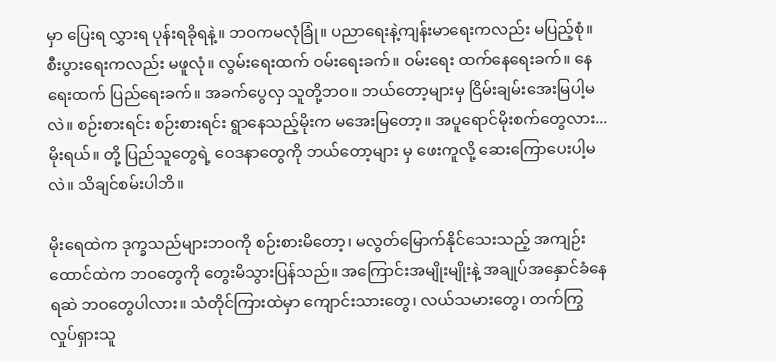မှာ ပြေးရ လွှားရ ပုန်းရခိုရနဲ့။ ဘဝကမလုံခြုံ။ ပညာရေးနဲ့ကျန်းမာရေးကလည်း မပြည့်စုံ။ စီးပွားရေးကလည်း မဖူလုံ။ လွမ်းရေးထက် ဝမ်းရေးခက်။ ဝမ်းရေး ထက်နေရေးခက်။ နေရေးထက် ပြည်ရေးခက်။ အခက်ပွေလှ သူတို့ဘဝ။ ဘယ်တော့များမှ ငြိမ်းချမ်းအေးမြပါ့မလဲ။ စဉ်းစားရင်း စဉ်းစားရင်း ရွာနေသည့်မိုးက မအေးမြတော့။ အပူရောင်မိုးစက်တွေလား...မိုးရယ်။ တို့ ပြည်သူတွေရဲ့ ဝေဒနာတွေကို ဘယ်တော့များ မှ ဖေးကူလို့ ဆေးကြောပေးပါ့မလဲ။ သိချင်စမ်းပါဘိ။

မိုးရေထဲက ဒုက္ခသည်များဘဝကို စဉ်းစားမိတော့၊ မလွတ်မြောက်နိုင်သေးသည့် အကျဉ်းထောင်ထဲက ဘဝတွေကို တွေးမိသွားပြန်သည်။ အကြောင်းအမျိုးမျိုးနဲ့ အချုပ်အနှောင်ခံနေရဆဲ ဘဝတွေပါလား။ သံတိုင်ကြားထဲမှာ ကျောင်းသားတွေ၊ လယ်သမားတွေ၊ တက်ကြွလှုပ်ရှားသူ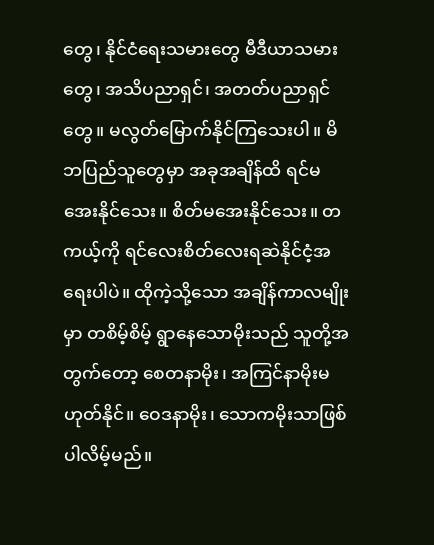တွေ၊ နိုင်ငံရေးသမားတွေ မီဒီယာသမားတွေ၊ အသိပညာရှင်၊ အတတ်ပညာရှင်တွေ။ မလွတ်မြောက်နိုင်ကြသေးပါ။ မိဘပြည်သူတွေမှာ အခုအချိန်ထိ ရင်မအေးနိုင်သေး။ စိတ်မအေးနိုင်သေး။ တကယ့်ကို ရင်လေးစိတ်လေးရဆဲနိုင်ငံ့အရေးပါပဲ။ ထိုကဲ့သို့သော အချိန်ကာလမျိုးမှာ တစိမ့်စိမ့် ရွာနေသောမိုးသည် သူတို့အတွက်တော့ စေတနာမိုး၊ အကြင်နာမိုးမဟုတ်နိုင်။ ဝေဒနာမိုး၊ သောကမိုးသာဖြစ်ပါလိမ့်မည်။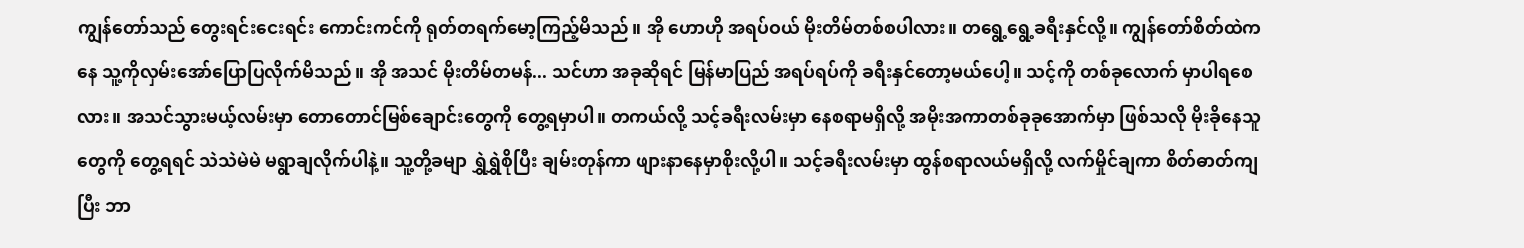ကျွန်တော်သည် တွေးရင်းငေးရင်း ကောင်းကင်ကို ရုတ်တရက်မော့ကြည့်မိသည်။ အို ဟောဟို အရပ်ဝယ် မိုးတိမ်တစ်စပါလား။ တရွေ့ရွေ့ခရီးနှင်လို့။ ကျွန်တော်စိတ်ထဲကနေ သူ့ကိုလှမ်းအော်ပြောပြလိုက်မိသည်။ အို အသင် မိုးတိမ်တမန်... သင်ဟာ အခုဆိုရင် မြန်မာပြည် အရပ်ရပ်ကို ခရီးနှင်တော့မယ်ပေါ့။ သင့်ကို တစ်ခုလောက် မှာပါရစေလား။ အသင်သွားမယ့်လမ်းမှာ တောတောင်မြစ်ချောင်းတွေကို တွေ့ရမှာပါ။ တကယ်လို့ သင့်ခရီးလမ်းမှာ နေစရာမရှိလို့ အမိုးအကာတစ်ခုခုအောက်မှာ ဖြစ်သလို မိုးခိုနေသူတွေကို တွေ့ရရင် သဲသဲမဲမဲ မရွာချလိုက်ပါနဲ့။ သူ့တို့ခမျာ ရွှဲရွှဲစိုပြီး ချမ်းတုန်ကာ ဖျားနာနေမှာစိုးလို့ပါ။ သင့်ခရီးလမ်းမှာ ထွန်စရာလယ်မရှိလို့ လက်မှိုင်ချကာ စိတ်ဓာတ်ကျပြီး ဘာ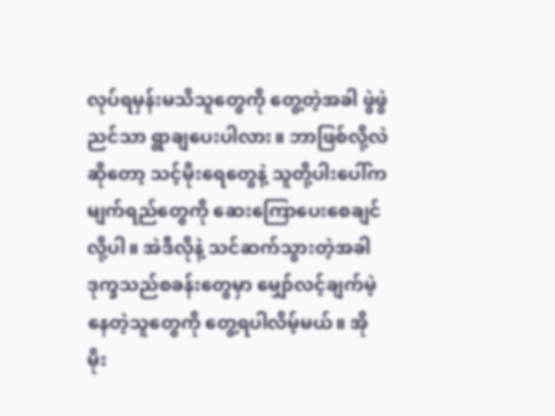လုပ်ရမှန်းမသိသူတွေကို တွေ့တဲ့အခါ ဖွဲဖွဲညင်သာ ရွာချပေးပါလား။ ဘာဖြစ်လို့လဲဆိုတော့ သင့်မိုးရေတွေနဲ့ သူတို့ပါးပေါ်က မျက်ရည်တွေကို ဆေးကြောပေးစေချင်လို့ပါ။ အဲဒီလိုနဲ့ သင်ဆက်သွားတဲ့အခါ ဒုက္ခသည်စခန်းတွေမှာ မျှော်လင့်ချက်မဲ့နေတဲ့သူတွေကို တွေ့ရပါလိမ့်မယ်။ အို မိုး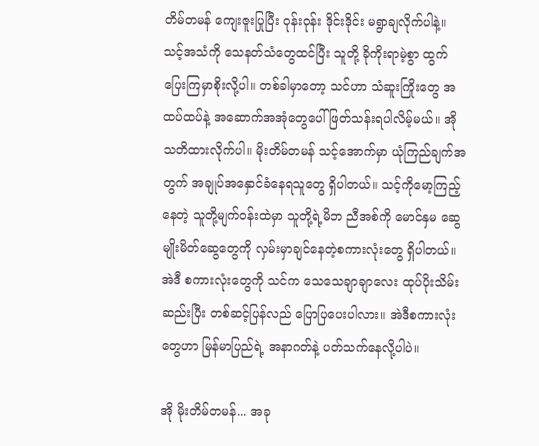တိမ်တမန် ကျေးဇူးပြုပြီး ဝုန်းဝုန်း ဒိုင်းဒိုင်း မရွာချလိုက်ပါနဲ့။ သင့်အသံကို သေနတ်သံတွေထင်ပြီး သူတို့ ခိုကိုးရာမဲ့စွာ ထွက်ပြေးကြမှာစိုးလို့ပါ။ တစ်ခါမှာတော့ သင်ဟာ သံဆူးကြိုးတွေ အထပ်ထပ်နဲ့ အဆောက်အအုံတွေပေါ် ဖြတ်သန်းရပါလိမ့်မယ်။ အို သတိထားလိုက်ပါ။ မိုးတိမ်တမန် သင့်အောက်မှာ ယုံကြည်ချက်အတွက် အချုပ်အနှောင်ခံနေရသူတွေ ရှိပါတယ်။ သင့်ကိုမော့ကြည့်နေတဲ့ သူတို့မျက်ဝန်းထဲမှာ သူတို့ရဲ့မိဘ ညီအစ်ကို မောင်နှမ ဆွေမျိုးမိတ်ဆွေတွေကို လှမ်းမှာချင်နေတဲ့စကားလုံးတွေ ရှိပါတယ်။ အဲဒီ စကားလုံးတွေကို သင်က သေသေချာချာလေး ထုပ်ပိုးသိမ်းဆည်းပြီး တစ်ဆင့်ပြန်လည် ပြောပြပေးပါလား။ အဲဒီစကားလုံးတွေဟာ မြန်မာပြည်ရဲ့ အနာဂတ်နဲ့ ပတ်သက်နေလို့ပါပဲ။

အို မိုးတိမ်တမန်... အခု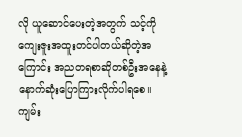လို ယူဆောင်ပေးတဲ့အတွက် သင့်ကိုကျေးဇူးအထူးတင်ပါတယ်ဆိုတဲ့အကြောင်း အညတရစာဆိုတစ်ဦးအနေနဲ့ နောက်ဆုံးပြောကြားလိုက်ပါရစေ။
ကျမ်း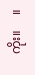ကိုး။     ။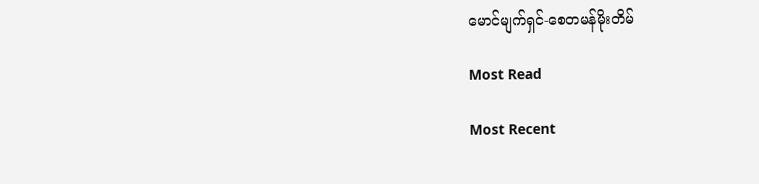မောင်မျက်ရှင်-စေတမန်မိုးတိမ်

Most Read

Most Recent